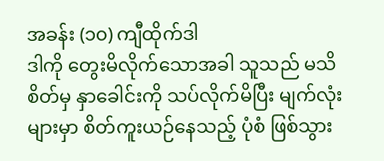အခန်း (၁၀) ကျီထိုက်ဒါ
ဒါကို တွေးမိလိုက်သောအခါ သူသည် မသိစိတ်မှ နှာခေါင်းကို သပ်လိုက်မိပြီး မျက်လုံးများမှာ စိတ်ကူးယဉ်နေသည့် ပုံစံ ဖြစ်သွား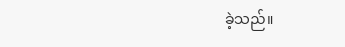ခဲ့သည်။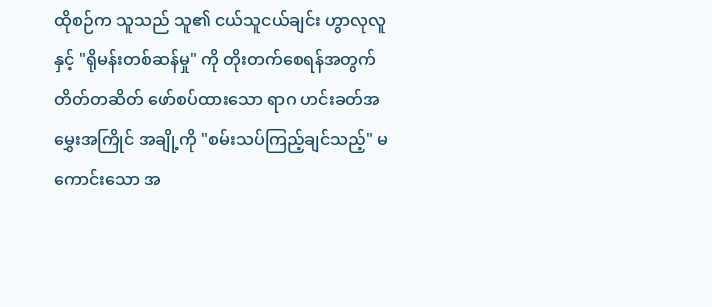ထိုစဉ်က သူသည် သူ၏ ငယ်သူငယ်ချင်း ဟွာလုလူ နှင့် "ရိုမန်းတစ်ဆန်မှု" ကို တိုးတက်စေရန်အတွက် တိတ်တဆိတ် ဖော်စပ်ထားသော ရာဂ ဟင်းခတ်အမွှေးအကြိုင် အချို့ကို "စမ်းသပ်ကြည့်ချင်သည့်" မကောင်းသော အ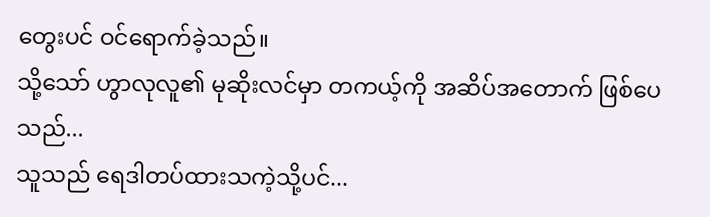တွေးပင် ဝင်ရောက်ခဲ့သည်။
သို့သော် ဟွာလုလူ၏ မုဆိုးလင်မှာ တကယ့်ကို အဆိပ်အတောက် ဖြစ်ပေသည်...
သူသည် ရေဒါတပ်ထားသကဲ့သို့ပင်...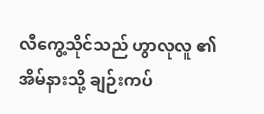လီကွေ့သိုင်သည် ဟွာလုလူ ၏ အိမ်နားသို့ ချဉ်းကပ်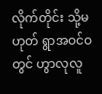လိုက်တိုင်း သို့မဟုတ် ရွာအဝင်ဝတွင် ဟွာလုလူ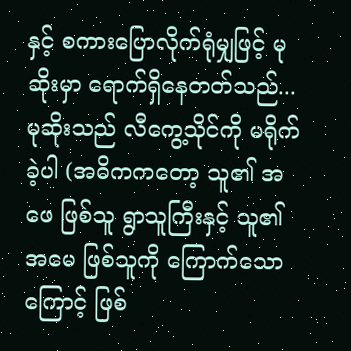နှင့် စကားပြောလိုက်ရုံမျှဖြင့် မုဆိုးမှာ ရောက်ရှိနေတတ်သည်...
မုဆိုးသည် လီကွေ့သိုင်ကို မရိုက်ခဲ့ပါ (အဓိကကတော့ သူ၏ အဖေ ဖြစ်သူ ရွာသူကြီးနှင့် သူ၏ အမေ ဖြစ်သူကို ကြောက်သောကြောင့် ဖြစ်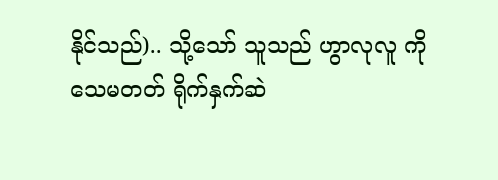နိုင်သည်).. သို့သော် သူသည် ဟွာလုလူ ကိုသေမတတ် ရိုက်နှက်ဆဲ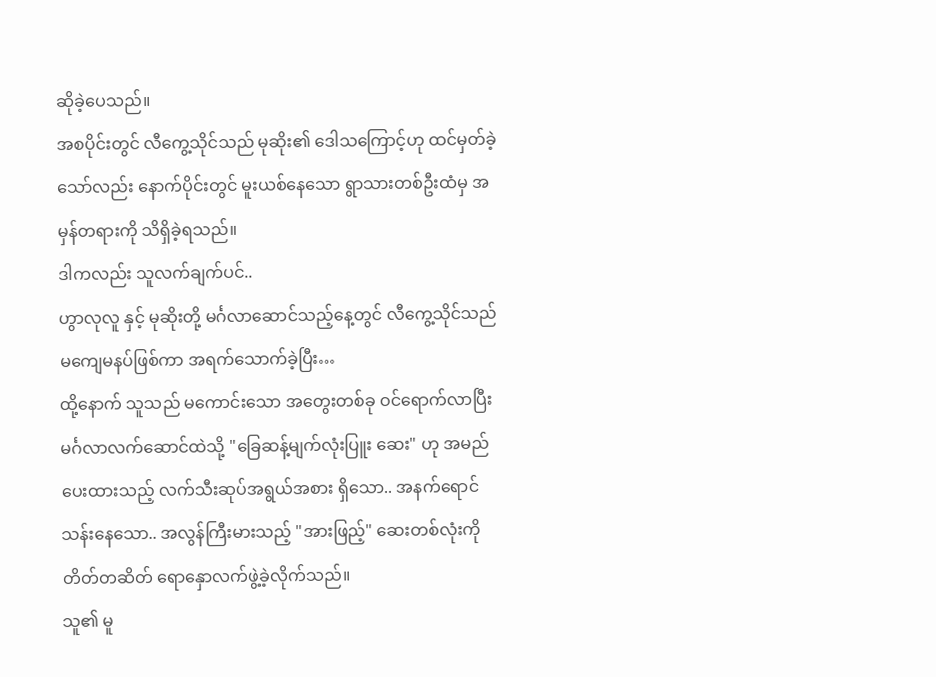ဆိုခဲ့ပေသည်။
အစပိုင်းတွင် လီကွေ့သိုင်သည် မုဆိုး၏ ဒေါသကြောင့်ဟု ထင်မှတ်ခဲ့သော်လည်း နောက်ပိုင်းတွင် မူးယစ်နေသော ရွာသားတစ်ဦးထံမှ အမှန်တရားကို သိရှိခဲ့ရသည်။
ဒါကလည်း သူလက်ချက်ပင်..
ဟွာလုလူ နှင့် မုဆိုးတို့ မင်္ဂလာဆောင်သည့်နေ့တွင် လီကွေ့သိုင်သည် မကျေမနပ်ဖြစ်ကာ အရက်သောက်ခဲ့ပြီး…
ထို့နောက် သူသည် မကောင်းသော အတွေးတစ်ခု ဝင်ရောက်လာပြီး မင်္ဂလာလက်ဆောင်ထဲသို့ "ခြေဆန့်မျက်လုံးပြူး ဆေး" ဟု အမည်ပေးထားသည့် လက်သီးဆုပ်အရွယ်အစား ရှိသော.. အနက်ရောင် သန်းနေသော.. အလွန်ကြီးမားသည့် "အားဖြည့်" ဆေးတစ်လုံးကို တိတ်တဆိတ် ရောနှောလက်ဖွဲ့ခဲ့လိုက်သည်။
သူ၏ မူ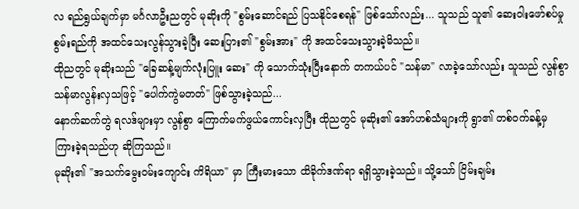လ ရည်ရွယ်ချက်မှာ မင်္ဂလာဦးညတွင် မုဆိုးကို "စွမ်းဆောင်ရည် ပြသနိုင်စေရန်" ဖြစ်သော်လည်း... သူသည် သူ၏ ဆေးဝါးဖော်စပ်မှု စွမ်းရည်ကို အထင်သေးလွန်သွားခဲ့ပြီး ဆေးပြား၏ "စွမ်းအား" ကို အထင်သေးသွားခဲ့မိသည်။
ထိုညတွင် မုဆိုးသည် "ခြေဆန့်မျက်လုံးပြူး ဆေး" ကို သောက်သုံးပြီးနောက် တကယ်ပင် "သန်မာ" လာခဲ့သော်လည်း သူသည် လွန်စွာ သန်မာလွန်းလှသဖြင့် "ပေါက်ကွဲမတတ်" ဖြစ်သွားခဲ့သည်...
နောက်ဆက်တွဲ ရလဒ်များမှာ လွန်စွာ ကြောက်မက်ဖွယ်ကောင်းလှပြီး ထိုညတွင် မုဆိုး၏ အော်ဟစ်သံများကို ရွာ၏ တစ်ဝက်ခန့်မှ ကြားခဲ့ရသည်ဟု ဆိုကြသည်။
မုဆိုး၏ "အသက်မွေးဝမ်းကျောင်း ကိရိယာ" မှာ ကြီးမားသော ထိခိုက်ဒဏ်ရာ ရရှိသွားခဲ့သည်။ သို့သော် ငြိမ်းချမ်း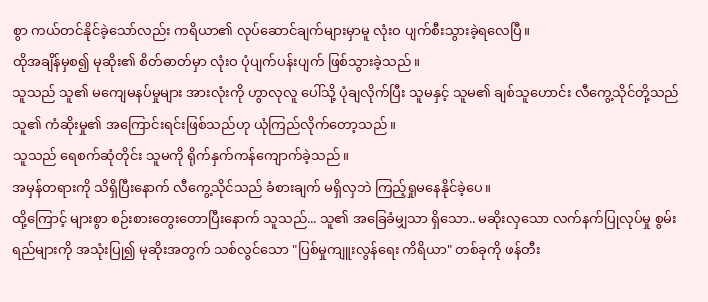စွာ ကယ်တင်နိုင်ခဲ့သော်လည်း ကရိယာ၏ လုပ်ဆောင်ချက်များမှာမူ လုံးဝ ပျက်စီးသွားခဲ့ရလေပြီ။
ထိုအချိန်မှစ၍ မုဆိုး၏ စိတ်ဓာတ်မှာ လုံးဝ ပုံပျက်ပန်းပျက် ဖြစ်သွားခဲ့သည်။
သူသည် သူ၏ မကျေမနပ်မှုများ အားလုံးကို ဟွာလုလူ ပေါ်သို့ ပုံချလိုက်ပြီး သူမနှင့် သူမ၏ ချစ်သူဟောင်း လီကွေ့သိုင်တို့သည် သူ၏ ကံဆိုးမှု၏ အကြောင်းရင်းဖြစ်သည်ဟု ယုံကြည်လိုက်တော့သည်။
သူသည် ရေစက်ဆုံတိုင်း သူမကို ရိုက်နှက်ကန်ကျောက်ခဲ့သည်။
အမှန်တရားကို သိရှိပြီးနောက် လီကွေ့သိုင်သည် ခံစားချက် မရှိလှဘဲ ကြည့်ရှုမနေနိုင်ခဲ့ပေ။
ထို့ကြောင့် များစွာ စဉ်းစားတွေးတောပြီးနောက် သူသည်... သူ၏ အခြေခံမျှသာ ရှိသော.. မဆိုးလှသော လက်နက်ပြုလုပ်မှု စွမ်းရည်များကို အသုံးပြု၍ မုဆိုးအတွက် သစ်လွင်သော "ပြစ်မှုကျူးလွန်ရေး ကိရိယာ" တစ်ခုကို ဖန်တီး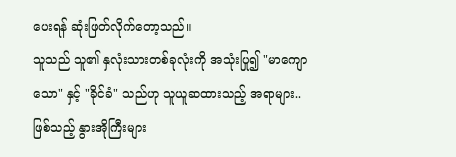ပေးရန် ဆုံးဖြတ်လိုက်တော့သည်။
သူသည် သူ၏ နှလုံးသားတစ်ခုလုံးကို အသုံးပြု၍ "မာကျောသော" နှင့် "ခိုင်ခံ" သည်ဟု သူယူဆထားသည့် အရာများ.. ဖြစ်သည့် နွားအိုကြီးများ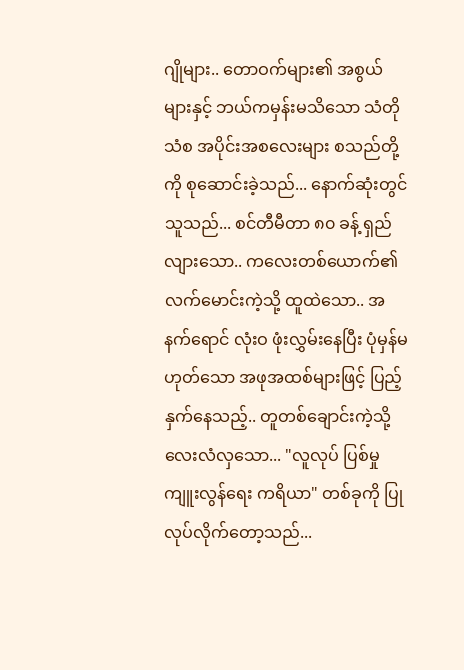ဂျိုများ.. တောဝက်များ၏ အစွယ်များနှင့် ဘယ်ကမှန်းမသိသော သံတိုသံစ အပိုင်းအစလေးများ စသည်တို့ကို စုဆောင်းခဲ့သည်... နောက်ဆုံးတွင် သူသည်... စင်တီမီတာ ၈၀ ခန့် ရှည်လျားသော.. ကလေးတစ်ယောက်၏ လက်မောင်းကဲ့သို့ ထူထဲသော.. အနက်ရောင် လုံးဝ ဖုံးလွှမ်းနေပြီး ပုံမှန်မဟုတ်သော အဖုအထစ်များဖြင့် ပြည့်နှက်နေသည့်.. တူတစ်ချောင်းကဲ့သို့ လေးလံလှသော... "လူလုပ် ပြစ်မှုကျူးလွန်ရေး ကရိယာ" တစ်ခုကို ပြုလုပ်လိုက်တော့သည်...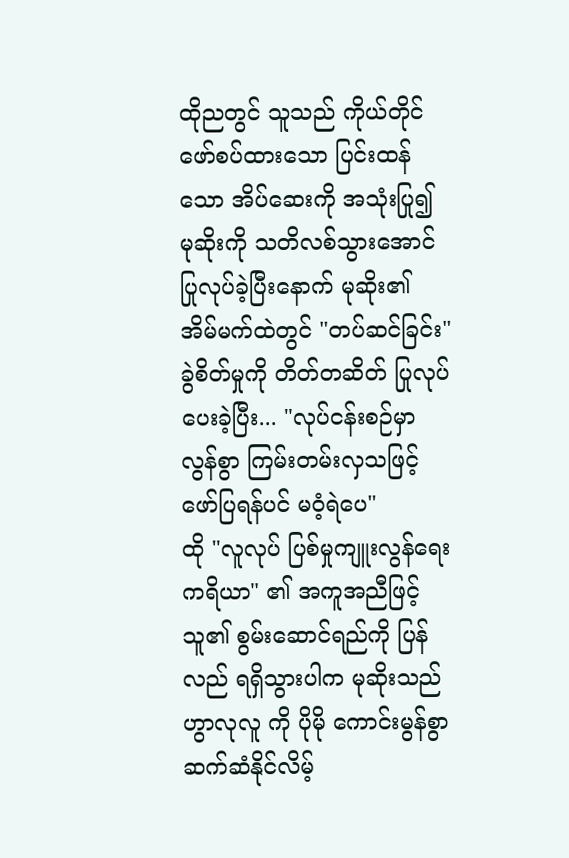ထိုညတွင် သူသည် ကိုယ်တိုင်ဖော်စပ်ထားသော ပြင်းထန်သော အိပ်ဆေးကို အသုံးပြု၍ မုဆိုးကို သတိလစ်သွားအောင် ပြုလုပ်ခဲ့ပြီးနောက် မုဆိုး၏ အိမ်မက်ထဲတွင် "တပ်ဆင်ခြင်း" ခွဲစိတ်မှုကို တိတ်တဆိတ် ပြုလုပ်ပေးခဲ့ပြီး... "လုပ်ငန်းစဉ်မှာ လွန်စွာ ကြမ်းတမ်းလှသဖြင့် ဖော်ပြရန်ပင် မဝံ့ရဲပေ"
ထို "လူလုပ် ပြစ်မှုကျူးလွန်ရေး ကရိယာ" ၏ အကူအညီဖြင့် သူ၏ စွမ်းဆောင်ရည်ကို ပြန်လည် ရရှိသွားပါက မုဆိုးသည် ဟွာလုလူ ကို ပိုမို ကောင်းမွန်စွာ ဆက်ဆံနိုင်လိမ့်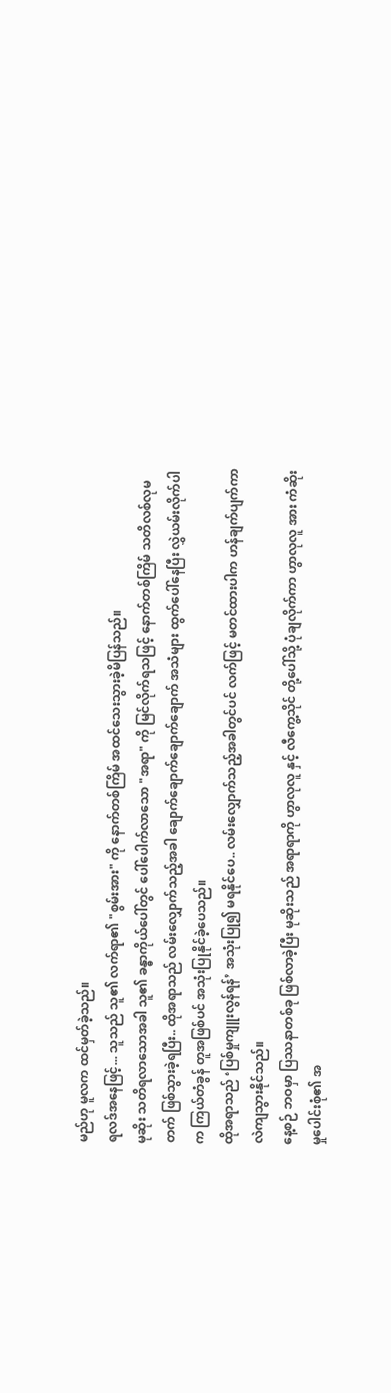မည်ဟု မူလက ထင်မှတ်ခဲ့သည်။
ရလဒ်အနေဖြင့်... သူသည် သူ၏ လက်ရာ၏ "စွမ်းအား" ကို နောက်တစ်ကြိမ် အထင်သေးသွားခဲ့မိပြန်သည်။
မုဆိုး သတိရလာသောအခါ သူ၏ ခန္ဓာကိုယ်ပေါ်တွင် ပေါ်ပေါက်လာသော "အရာ" ကို မြင်လိုက်ရသဖြင့် နောက်တစ်ကြိမ် သတိလစ်လုမတက် ဖြစ်သွားခဲ့ရပြီး.. ထိုအရာသည် လမ်းလျှောက်သည့်အခါ ချောက်ချောက်ချောက်ချောက် အသံများ ထွက်ပေါ်နေပြီး လွှဲယမ်းလိုက်ပါက ကြယ်တံခွန် တူအဖြစ်ပင် အသုံးပြုနိုင်ခဲ့ပေသည်။
ထိုအရာသည် ‘ပြစ်မှုကျူးလွန်ရန်’ အသုံးပြု၍ မရနိုင်ပေ.. လမ်းလျှောက်သည့်အခါတွင်ပင် လက်ဖြင့် မတင်ထားပါက ဟန်ချက်ပျက်ကာ လဲကျသွားနိုင်သည်။
နေ့စဉ် ဘဝမှာ ပြဿနာတစ်ခု ဖြစ်လာခဲ့ပြီး မုဆိုးသည် အရာရာကို ဟွာလုလူ နှင့် လီကွေ့သိုင် တို့ပေါ်သို့ ပုံချလိုက်ကာ ဟွာလုလူ အား ကံဆိုးမှုပေါင်းစုံ၏ အ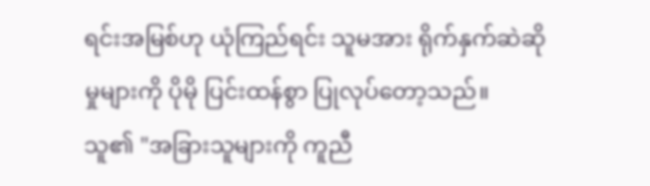ရင်းအမြစ်ဟု ယုံကြည်ရင်း သူမအား ရိုက်နှက်ဆဲဆိုမှုများကို ပိုမို ပြင်းထန်စွာ ပြုလုပ်တော့သည်။
သူ၏ "အခြားသူများကို ကူညီ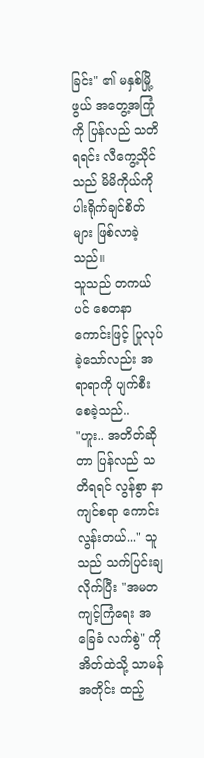ခြင်း" ၏ မနှစ်မြို့ဖွယ် အတွေ့အကြုံကို ပြန်လည် သတိရရင်း လီကွေ့သိုင်သည် မိမိကိုယ်ကို ပါးရိုက်ချင်စိတ်များ ဖြစ်လာခဲ့သည်။
သူသည် တကယ်ပင် စေတနာကောင်းဖြင့် ပြုလုပ်ခဲ့သော်လည်း အရာရာကို ပျက်စီးစေခဲ့သည်..
"ဟူး.. အတိတ်ဆိုတာ ပြန်လည် သတိရရင် လွန်စွာ နာကျင်စရာ ကောင်းလွန်းတယ်..." သူသည် သက်ပြင်းချလိုက်ပြီး "အမတ ကျင့်ကြံရေး အခြေခံ လက်စွဲ" ကို အိတ်ထဲသို့ သာမန်အတိုင်း ထည့်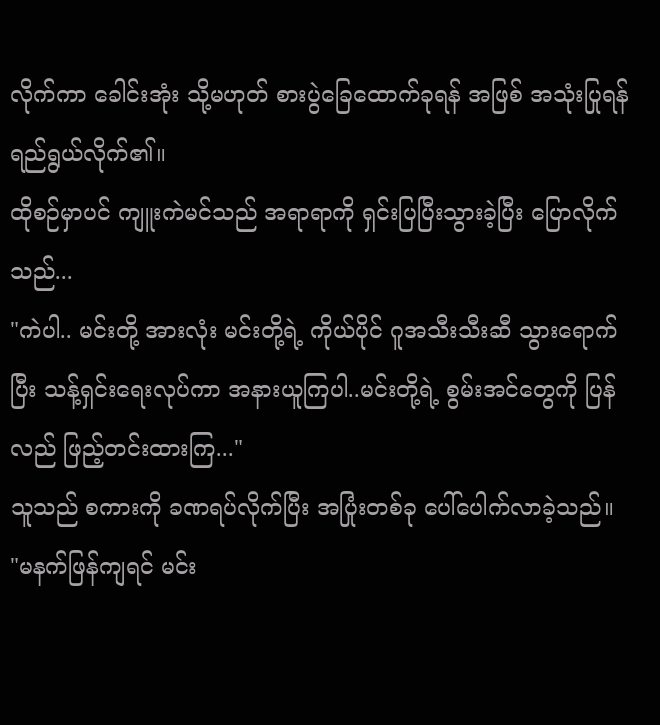လိုက်ကာ ခေါင်းအုံး သို့မဟုတ် စားပွဲခြေထောက်ခုရန် အဖြစ် အသုံးပြုရန် ရည်ရွယ်လိုက်၏။
ထိုစဉ်မှာပင် ကျူးကဲမင်သည် အရာရာကို ရှင်းပြပြီးသွားခဲ့ပြီး ပြောလိုက်သည်...
"ကဲပါ.. မင်းတို့ အားလုံး မင်းတို့ရဲ့ ကိုယ်ပိုင် ဂူအသီးသီးဆီ သွားရောက်ပြီး သန့်ရှင်းရေးလုပ်ကာ အနားယူကြပါ..မင်းတို့ရဲ့ စွမ်းအင်တွေကို ပြန်လည် ဖြည့်တင်းထားကြ..."
သူသည် စကားကို ခဏရပ်လိုက်ပြီး အပြုံးတစ်ခု ပေါ်ပေါက်လာခဲ့သည်။
"မနက်ဖြန်ကျရင် မင်း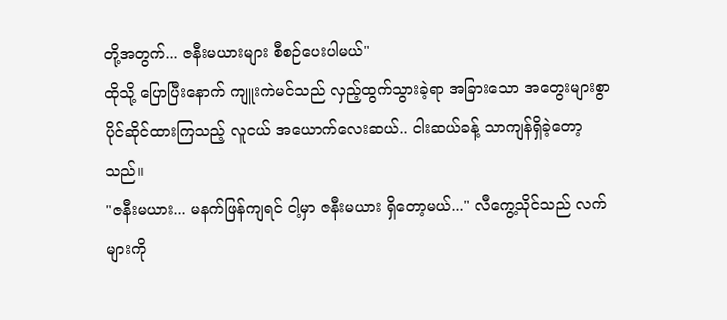တို့အတွက်... ဇနီးမယားများ စီစဉ်ပေးပါမယ်"
ထိုသို့ ပြောပြီးနောက် ကျူးကဲမင်သည် လှည့်ထွက်သွားခဲ့ရာ အခြားသော အတွေးများစွာ ပိုင်ဆိုင်ထားကြသည့် လူငယ် အယောက်လေးဆယ်.. ငါးဆယ်ခန့် သာကျန်ရှိခဲ့တော့သည်။
"ဇနီးမယား... မနက်ဖြန်ကျရင် ငါ့မှာ ဇနီးမယား ရှိတော့မယ်..." လီကွေ့သိုင်သည် လက်များကို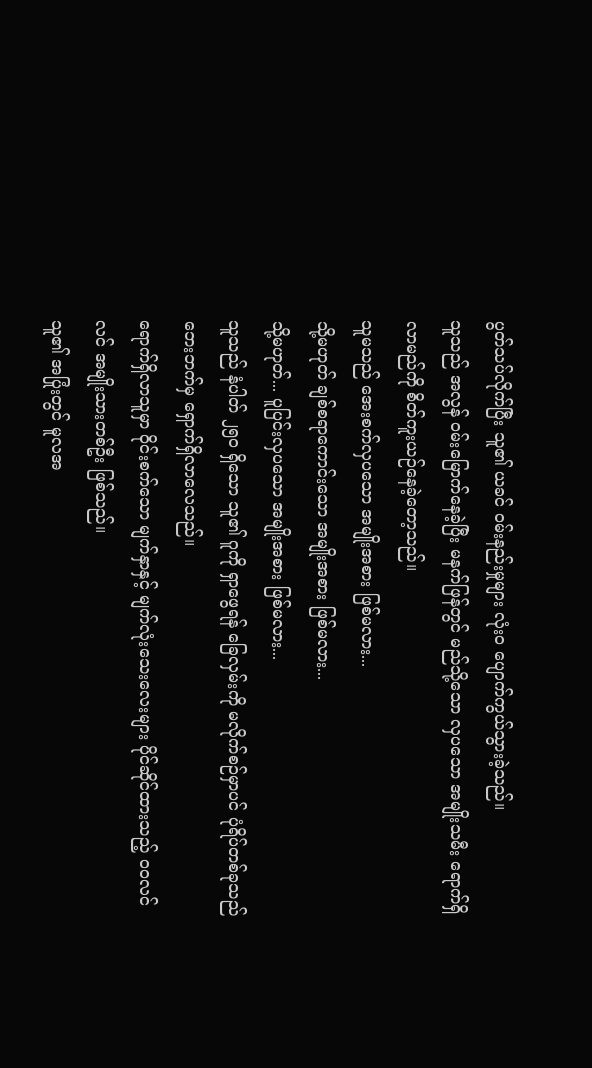ပွတ်သပ်လိုက်ပြီး သူ၏ ယခင် ဝမ်းနည်းမှုများ လုံးဝ ပျောက်ကွယ်သွားခဲ့သည်။
သူသည် အလွန် ဝမ်းမြောက်နေခဲ့ပြီး မနက်ဖြန်တွင် မည်သို့သော လှပသော အမျိုးသမီး ရောက်ရှိလာမည်ကို စိတ်ကူးယဉ်နေခဲ့တော့သည်။
သူမသည် အေးစက်လှပသော အမျိုးအစား ဖြစ်မလား...
သို့မဟုတ် ချစ်စရာကောင်းသော အမျိုးအစား ဖြစ်မလား...
သို့မဟုတ်... ပူပြင်းလှပသော အမျိုးအစား ဖြစ်မလား...
သူသည် နံပါတ် ၂၅၀ ရှိသော သူ၏ ဂူကို ရှာဖွေရန် ခြေလှမ်းကို မလိုက်စဉ်မှာပင် ပုံရိပ်တစ်ခုသည် ဘေးဘက်မှ ရှောက်ရှိလာလေသည်။
ရောက်ရှိလာသူမှာ ဝိုင်းစက်သော မျက်နှာနှင့် မျက်လုံးသေးလေးများ ပိုင်ဆိုင်ထားသည့် ဝဝလင်လင် အမျိုးသားတစ်ဦး ဖြစ်သည်။
သူ၏ အပြုံးတွင် မူလအ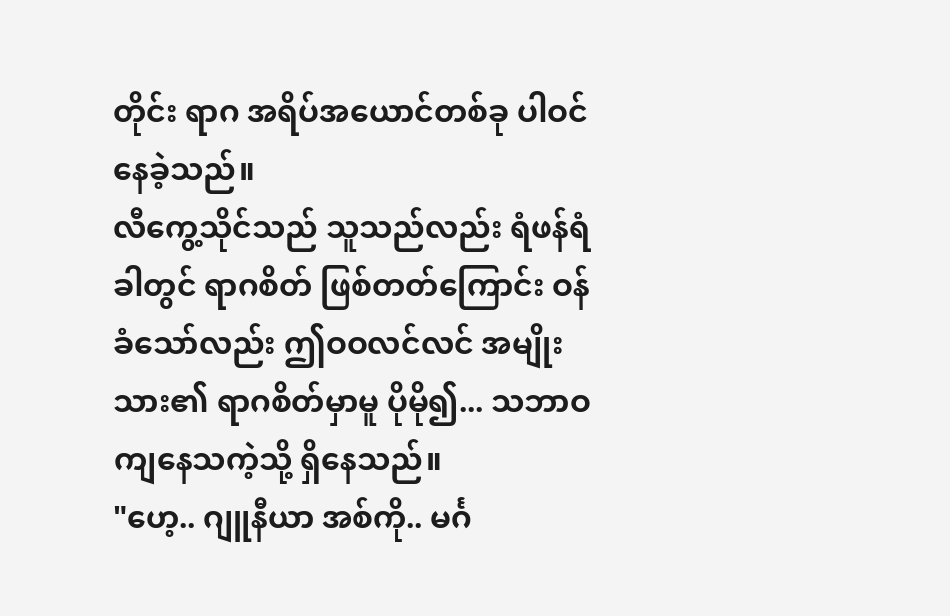တိုင်း ရာဂ အရိပ်အယောင်တစ်ခု ပါဝင်နေခဲ့သည်။
လီကွေ့သိုင်သည် သူသည်လည်း ရံဖန်ရံခါတွင် ရာဂစိတ် ဖြစ်တတ်ကြောင်း ဝန်ခံသော်လည်း ဤဝဝလင်လင် အမျိုးသား၏ ရာဂစိတ်မှာမူ ပိုမို၍... သဘာဝကျနေသကဲ့သို့ ရှိနေသည်။
"ဟေ့.. ဂျူနီယာ အစ်ကို.. မင်္ဂ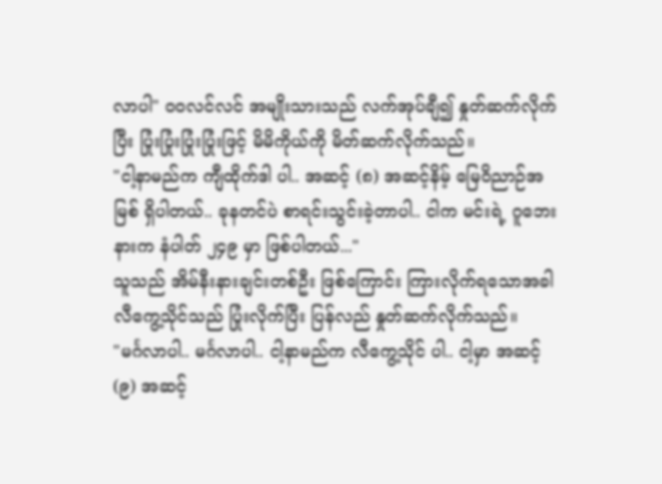လာပါ" ဝဝလင်လင် အမျိုးသားသည် လက်အုပ်ချီ၍ နှုတ်ဆက်လိုက်ပြီး ပြုံးပြုံးပြုံးပြုံးဖြင့် မိမိကိုယ်ကို မိတ်ဆက်လိုက်သည်။
"ငါ့နာမည်က ကျီထိုက်ဒါ ပါ.. အဆင့် (၈) အဆင့်နိမ့် မြေဝိညာဉ်အမြစ် ရှိပါတယ်.. ခုနတင်ပဲ စာရင်းသွင်းခဲ့တာပါ.. ငါက မင်းရဲ့ ဂူဘေးနားက နံပါတ် ၂၄၉ မှာ ဖြစ်ပါတယ်..."
သူသည် အိမ်နီးနားချင်းတစ်ဦး ဖြစ်ကြောင်း ကြားလိုက်ရသောအခါ လီကွေ့သိုင်သည် ပြုံးလိုက်ပြီး ပြန်လည် နှုတ်ဆက်လိုက်သည်။
"မင်္ဂလာပါ.. မင်္ဂလာပါ.. ငါ့နာမည်က လီကွေ့သိုင် ပါ.. ငါ့မှာ အဆင့် (၉) အဆင့်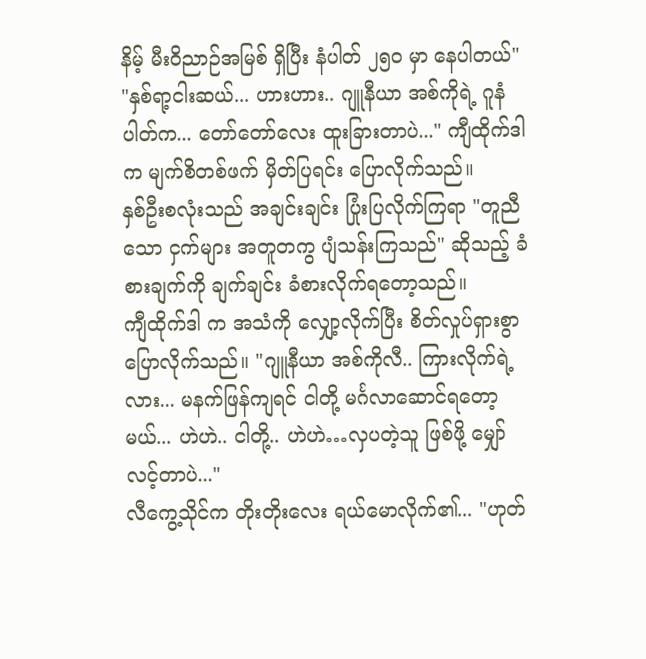နိမ့် မီးဝိညာဉ်အမြစ် ရှိပြီး နံပါတ် ၂၅၀ မှာ နေပါတယ်"
"နှစ်ရာ့ငါးဆယ်... ဟားဟား.. ဂျူနီယာ အစ်ကိုရဲ့ ဂူနံပါတ်က... တော်တော်လေး ထူးခြားတာပဲ..." ကျီထိုက်ဒါ က မျက်စိတစ်ဖက် မှိတ်ပြရင်း ပြောလိုက်သည်။
နှစ်ဦးစလုံးသည် အချင်းချင်း ပြုံးပြလိုက်ကြရာ "တူညီသော ငှက်များ အတူတကွ ပျံသန်းကြသည်" ဆိုသည့် ခံစားချက်ကို ချက်ချင်း ခံစားလိုက်ရတော့သည်။
ကျီထိုက်ဒါ က အသံကို လျှော့လိုက်ပြီး စိတ်လှုပ်ရှားစွာ ပြောလိုက်သည်။ "ဂျူနီယာ အစ်ကိုလီ.. ကြားလိုက်ရဲ့လား... မနက်ဖြန်ကျရင် ငါတို့ မင်္ဂလာဆောင်ရတော့မယ်... ဟဲဟဲ.. ငါတို့.. ဟဲဟဲ…လှပတဲ့သူ ဖြစ်ဖို့ မျှော်လင့်တာပဲ..."
လီကွေ့သိုင်က တိုးတိုးလေး ရယ်မောလိုက်၏... "ဟုတ်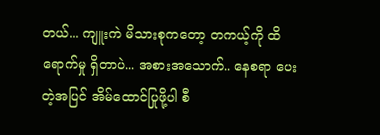တယ်... ကျူးကဲ မိသားစုကတော့ တကယ့်ကို ထိရောက်မှု ရှိတာပဲ... အစားအသောက်.. နေစရာ ပေးတဲ့အပြင် အိမ်ထောင်ပြုဖို့ပါ စီ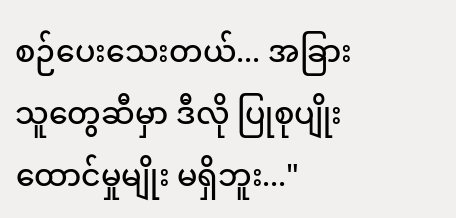စဉ်ပေးသေးတယ်... အခြားသူတွေဆီမှာ ဒီလို ပြုစုပျိုးထောင်မှုမျိုး မရှိဘူး..."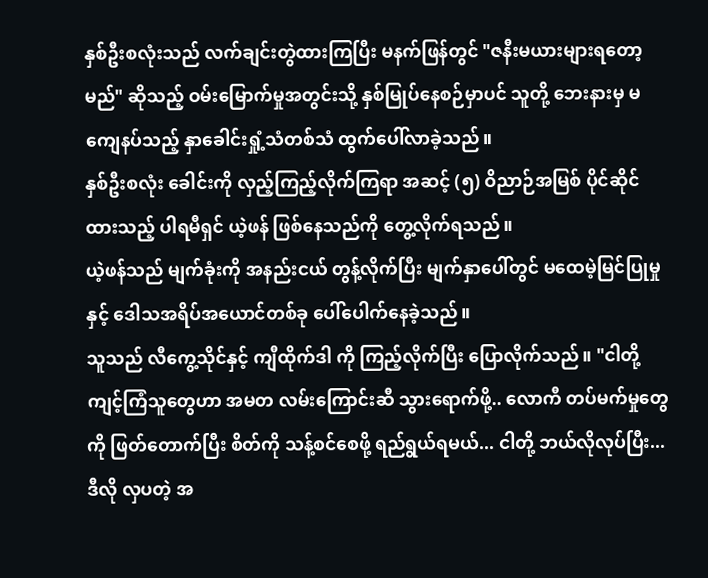နှစ်ဦးစလုံးသည် လက်ချင်းတွဲထားကြပြီး မနက်ဖြန်တွင် "ဇနီးမယားများရတော့မည်" ဆိုသည့် ဝမ်းမြောက်မှုအတွင်းသို့ နှစ်မြုပ်နေစဉ်မှာပင် သူတို့ ဘေးနားမှ မကျေနပ်သည့် နှာခေါင်းရှုံ့သံတစ်သံ ထွက်ပေါ်လာခဲ့သည်။
နှစ်ဦးစလုံး ခေါင်းကို လှည့်ကြည့်လိုက်ကြရာ အဆင့် (၅) ဝိညာဉ်အမြစ် ပိုင်ဆိုင်ထားသည့် ပါရမီရှင် ယဲ့ဖန် ဖြစ်နေသည်ကို တွေ့လိုက်ရသည်။
ယဲ့ဖန်သည် မျက်ခုံးကို အနည်းငယ် တွန့်လိုက်ပြီး မျက်နှာပေါ်တွင် မထေမဲ့မြင်ပြုမှုနှင့် ဒေါသအရိပ်အယောင်တစ်ခု ပေါ်ပေါက်နေခဲ့သည်။
သူသည် လီကွေ့သိုင်နှင့် ကျီထိုက်ဒါ ကို ကြည့်လိုက်ပြီး ပြောလိုက်သည်။ "ငါတို့ ကျင့်ကြံသူတွေဟာ အမတ လမ်းကြောင်းဆီ သွားရောက်ဖို့.. လောကီ တပ်မက်မှုတွေကို ဖြတ်တောက်ပြီး စိတ်ကို သန့်စင်စေဖို့ ရည်ရွယ်ရမယ်... ငါတို့ ဘယ်လိုလုပ်ပြီး... ဒီလို လှပတဲ့ အ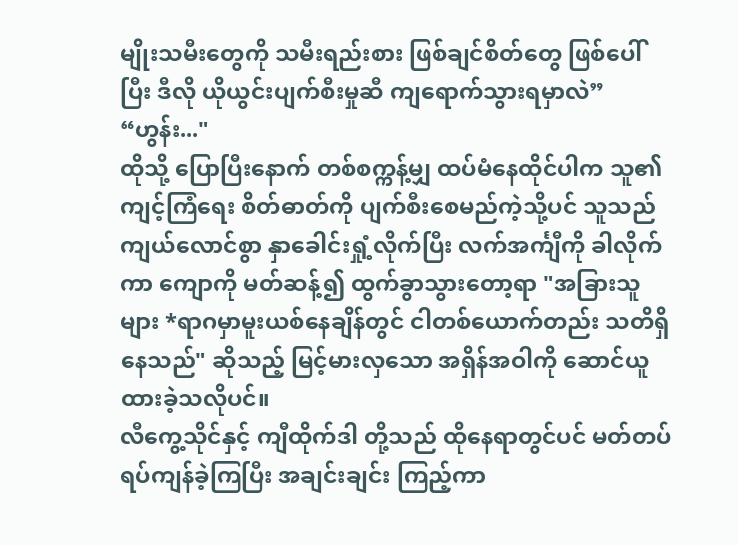မျိုးသမီးတွေကို သမီးရည်းစား ဖြစ်ချင်စိတ်တွေ ဖြစ်ပေါ်ပြီး ဒီလို ယိုယွင်းပျက်စီးမှုဆီ ကျရောက်သွားရမှာလဲ”
“ဟွန်း..."
ထိုသို့ ပြောပြီးနောက် တစ်စက္ကန့်မျှ ထပ်မံနေထိုင်ပါက သူ၏ ကျင့်ကြံရေး စိတ်ဓာတ်ကို ပျက်စီးစေမည်ကဲ့သို့ပင် သူသည် ကျယ်လောင်စွာ နှာခေါင်းရှုံ့လိုက်ပြီး လက်အင်္ကျီကို ခါလိုက်ကာ ကျောကို မတ်ဆန့်၍ ထွက်ခွာသွားတော့ရာ "အခြားသူများ *ရာဂမှာမူးယစ်နေချိန်တွင် ငါတစ်ယောက်တည်း သတိရှိနေသည်" ဆိုသည့် မြင့်မားလှသော အရှိန်အဝါကို ဆောင်ယူထားခဲ့သလိုပင်။
လီကွေ့သိုင်နှင့် ကျီထိုက်ဒါ တို့သည် ထိုနေရာတွင်ပင် မတ်တပ်ရပ်ကျန်ခဲ့ကြပြီး အချင်းချင်း ကြည့်ကာ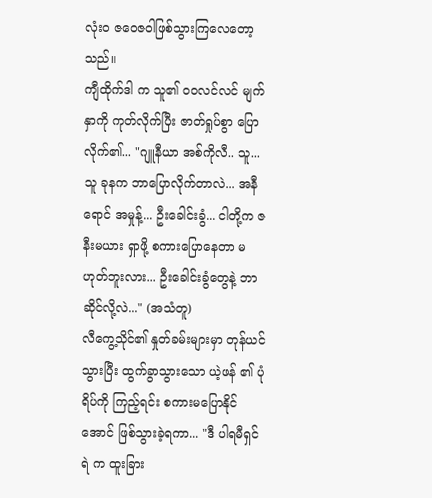လုံးဝ ဇဝေဇဝါဖြစ်သွားကြလေတော့သည်။
ကျီထိုက်ဒါ က သူ၏ ဝဝလင်လင် မျက်နှာကို ကုတ်လိုက်ပြီး ဇာတ်ရှုပ်စွာ ပြောလိုက်၏... "ဂျူနီယာ အစ်ကိုလီ.. သူ... သူ ခုနက ဘာပြောလိုက်တာလဲ... အနီရောင် အမှုန့်... ဦးခေါင်းခွံ... ငါတို့က ဇနီးမယား ရှာဖို့ စကားပြောနေတာ မဟုတ်ဘူးလား... ဦးခေါင်းခွံတွေနဲ့ ဘာဆိုင်လို့လဲ..." (အသံတူ)
လီကွေ့သိုင်၏ နှုတ်ခမ်းများမှာ တုန်ယင်သွားပြီး ထွက်ခွာသွားသော ယဲ့ဖန် ၏ ပုံရိပ်ကို ကြည့်ရင်း စကားမပြောနိုင်အောင် ဖြစ်သွားခဲ့ရကာ... "ဒီ ပါရမီရှင် ရဲ က ထူးခြား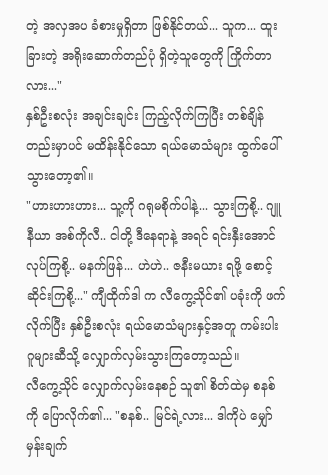တဲ့ အလှအပ ခံစားမှုရှိတာ ဖြစ်နိုင်တယ်... သူက... ထူးခြားတဲ့ အရိုးဆောက်တည်ပုံ ရှိတဲ့သူတွေကို ကြိုက်တာလား..."
နှစ်ဦးစလုံး အချင်းချင်း ကြည့်လိုက်ကြပြီး တစ်ချိန်တည်းမှာပင် မထိန်းနိုင်သော ရယ်မောသံများ ထွက်ပေါ်သွားတော့၏။
"ဟားဟားဟား... သူ့ကို ဂရုမစိုက်ပါနဲ့... သွားကြစို့.. ဂျူနီယာ အစ်ကိုလီ.. ငါတို့ ဒီနေရာနဲ့ အရင် ရင်းနှီးအောင် လုပ်ကြစို့.. မနက်ဖြန်... ဟဲဟဲ.. ဇနီးမယား ရဖို့ စောင့်ဆိုင်းကြစို့..." ကျီထိုက်ဒါ က လီကွေ့သိုင်၏ ပခုံးကို ဖက်လိုက်ပြီး နှစ်ဦးစလုံး ရယ်မောသံများနှင့်အတူ ကမ်းပါး ဂူများဆီသို့ လျှောက်လှမ်းသွားကြတော့သည်။
လီကွေ့သိုင် လျှောက်လှမ်းနေစဉ် သူ၏ စိတ်ထဲမှ စနစ်ကို ပြောလိုက်၏... "စနစ်.. မြင်ရဲ့လား... ဒါကိုပဲ မျှော်မှန်းချက်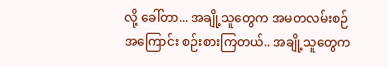လို့ ခေါ်တာ... အချို့သူတွေက အမတလမ်းစဉ် အကြောင်း စဉ်းစားကြတယ်.. အချို့သူတွေက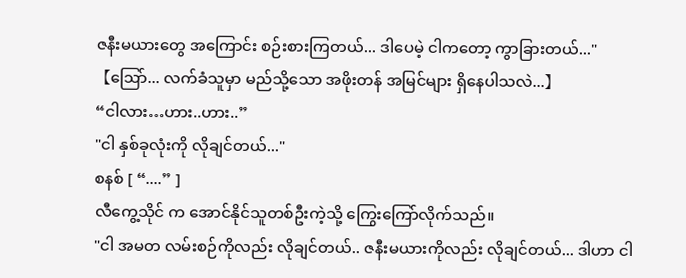ဇနီးမယားတွေ အကြောင်း စဉ်းစားကြတယ်... ဒါပေမဲ့ ငါကတော့ ကွာခြားတယ်..."
【ဩော်... လက်ခံသူမှာ မည်သို့သော အဖိုးတန် အမြင်များ ရှိနေပါသလဲ...】
“ငါလား…ဟား..ဟား..”
"ငါ နှစ်ခုလုံးကို လိုချင်တယ်..."
စနစ် [ “....” ]
လီကွေ့သိုင် က အောင်နိုင်သူတစ်ဦးကဲ့သို့ ကြွေးကြော်လိုက်သည်။
"ငါ အမတ လမ်းစဉ်ကိုလည်း လိုချင်တယ်.. ဇနီးမယားကိုလည်း လိုချင်တယ်... ဒါဟာ ငါ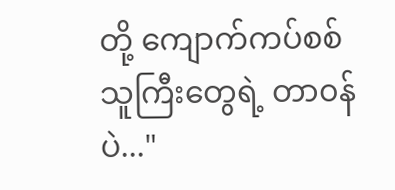တို့ ကျောက်ကပ်စစ်သူကြီးတွေရဲ့ တာ၀န်ပဲ..."